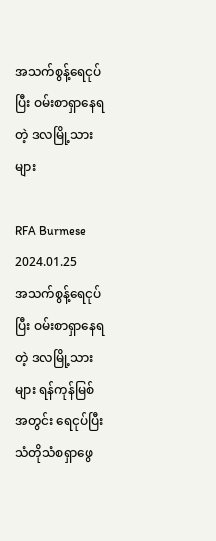အသက်စွန့်ရေငုပ်ပြီး ဝမ်းစာရှာနေရတဲ့ ဒလမြို့သားများ

RFA Burmese
2024.01.25
အသက်စွန့်ရေငုပ်ပြီး ဝမ်းစာရှာနေရတဲ့ ဒလမြို့သားများ ရန်ကုန်မြစ်အတွင်း ရေငုပ်ပြီး သံတိုသံစရှာဖွေ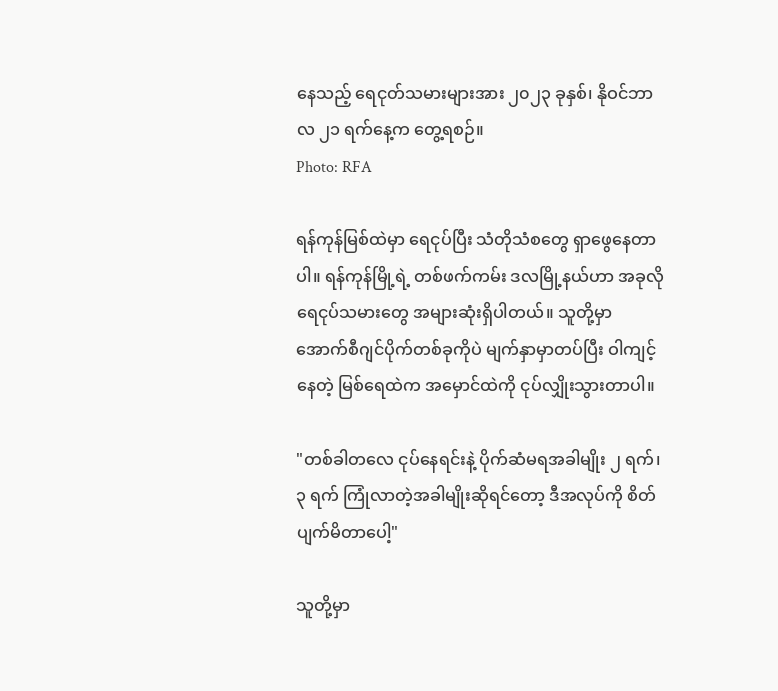နေသည့် ရေငုတ်သမားများအား ၂၀၂၃ ခုနှစ်၊ နိုဝင်ဘာလ ၂၁ ရက်နေ့က တွေ့ရစဉ်။
Photo: RFA

ရန်ကုန်မြစ်ထဲမှာ ရေငုပ်ပြီး သံတိုသံစတွေ ရှာဖွေနေတာပါ။ ရန်ကုန်မြို့ရဲ့ တစ်ဖက်ကမ်း ဒလမြို့နယ်ဟာ အခုလို ရေငုပ်သမားတွေ အများဆုံးရှိပါတယ်။ သူတို့မှာ အောက်စီဂျင်ပိုက်တစ်ခုကိုပဲ မျက်နှာမှာတပ်ပြီး ဝါကျင့်နေတဲ့ မြစ်ရေထဲက အမှောင်ထဲကို ငုပ်လျှိုးသွားတာပါ။

"တစ်ခါတလေ ငုပ်နေရင်းနဲ့ ပိုက်ဆံမရအခါမျိုး ၂ ရက်၊ ၃ ရက် ကြုံလာတဲ့အခါမျိုးဆိုရင်တော့ ဒီအလုပ်ကို စိတ်ပျက်မိတာပေါ့"

သူတို့မှာ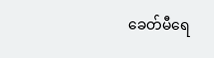ခေတ်မီရေ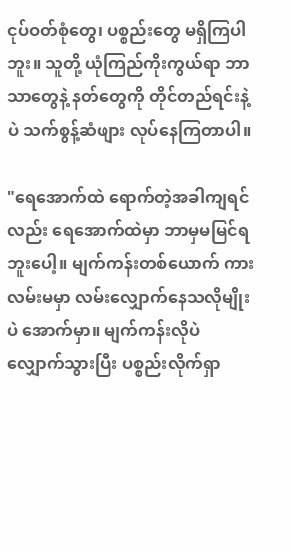ငုပ်ဝတ်စုံတွေ၊ ပစ္စည်းတွေ မရှိကြပါဘူး။ သူတို့ ယုံကြည်ကိုးကွယ်ရာ ဘာသာတွေနဲ့ နတ်တွေကို တိုင်တည်ရင်းနဲ့ပဲ သက်စွန့်ဆံဖျား လုပ်နေကြတာပါ။

"ရေအောက်ထဲ ရောက်တဲ့အခါကျရင်လည်း ရေအောက်ထဲမှာ ဘာမှမမြင်ရဘူးပေါ့။ မျက်ကန်းတစ်ယောက် ကားလမ်းမမှာ လမ်းလျှောက်နေသလိုမျိုးပဲ အောက်မှာ။ မျက်ကန်းလိုပဲ လျှောက်သွားပြီး ပစ္စည်းလိုက်ရှာ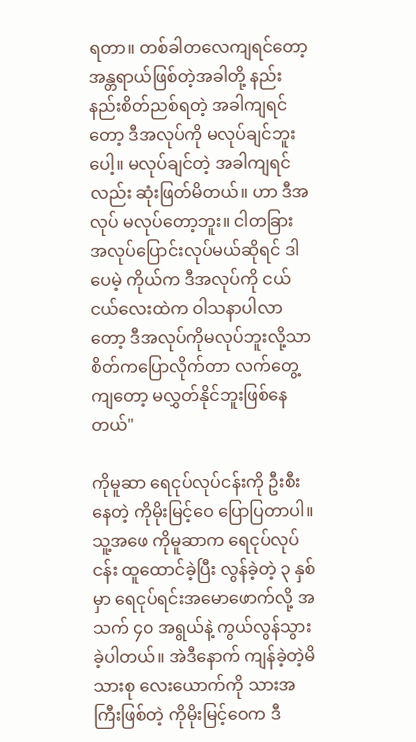ရတာ။ တစ်ခါတလေကျရင်တော့ အန္တရာယ်ဖြစ်တဲ့အခါတို့ နည်းနည်းစိတ်ညစ်ရတဲ့ အခါကျရင်တော့ ဒီအလုပ်ကို မလုပ်ချင်ဘူးပေါ့။ မလုပ်ချင်တဲ့ အခါကျရင်လည်း ဆုံးဖြတ်မိတယ်။ ဟာ ဒီအလုပ် မလုပ်တော့ဘူး။ ငါတခြား အလုပ်ပြောင်းလုပ်မယ်ဆိုရင် ဒါပေမဲ့ ကိုယ်က ဒီအလုပ်ကို ငယ်ငယ်လေးထဲက ဝါသနာပါလာတော့ ဒီအလုပ်ကိုမလုပ်ဘူးလို့သာ စိတ်ကပြောလိုက်တာ လက်တွေ့ကျတော့ မလွှတ်နိုင်ဘူးဖြစ်နေတယ်"

ကိုမူဆာ ရေငုပ်လုပ်ငန်းကို ဦးစီးနေတဲ့ ကိုမိုးမြင့်ဝေ ပြောပြတာပါ။ သူ့အဖေ ကိုမူဆာက ရေငုပ်လုပ်ငန်း ထူထောင်ခဲ့ပြီး လွန်ခဲ့တဲ့ ၃ နှစ်မှာ ရေငုပ်ရင်းအမောဖောက်လို့ အသက် ၄၀ အရွယ်နဲ့ ကွယ်လွန်သွားခဲ့ပါတယ်။ အဲဒီနောက် ကျန်ခဲ့တဲ့မိသားစု လေးယောက်ကို သားအကြီးဖြစ်တဲ့ ကိုမိုးမြင့်ဝေက ဒီ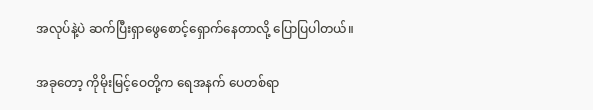အလုပ်နဲ့ပဲ ဆက်ပြီးရှာဖွေစောင့်ရှောက်နေတာလို့ ပြောပြပါတယ်။

အခုတော့ ကိုမိုးမြင့်ဝေတို့က ရေအနက် ပေတစ်ရာ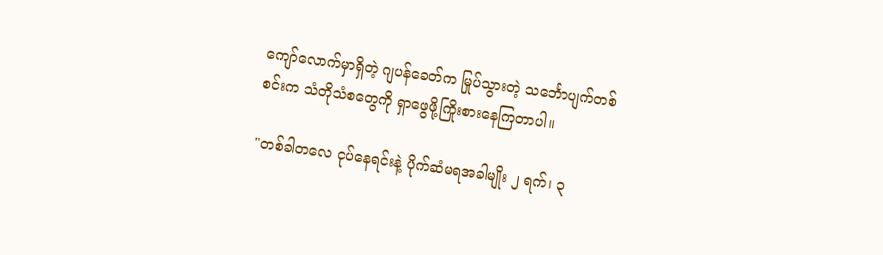ကျော်လောက်မှာရှိတဲ့ ဂျပန်ခေတ်က မြုပ်သွားတဲ့ သင်္ဘောပျက်တစ်စင်းက သံတိုသံစတွေကို ရှာဖွေဖို့ကြိုးစားနေကြတာပါ။

"တစ်ခါတလေ ငုပ်နေရင်းနဲ့ ပိုက်ဆံမရအခါမျိုး ၂ ရက်၊ ၃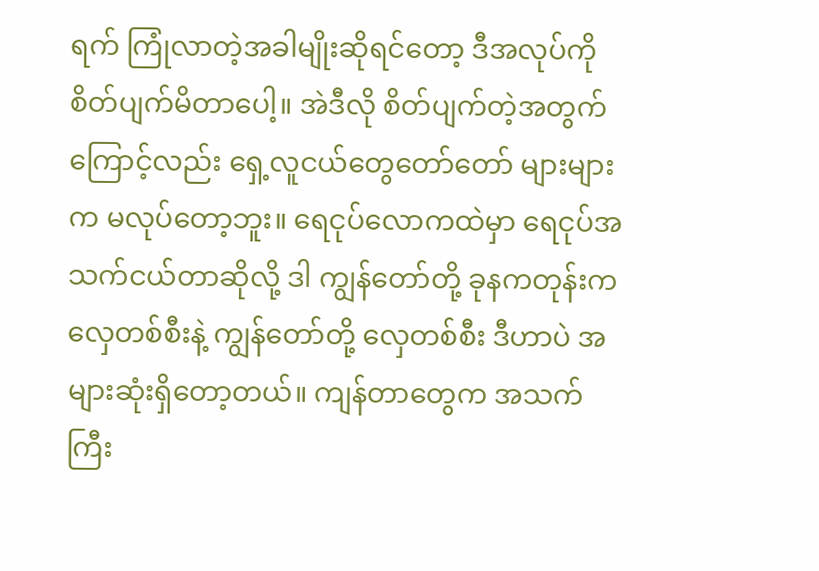ရက် ကြုံလာတဲ့အခါမျိုးဆိုရင်တော့ ဒီအလုပ်ကို စိတ်ပျက်မိတာပေါ့။ အဲဒီလို စိတ်ပျက်တဲ့အတွက်ကြောင့်လည်း ရှေ့လူငယ်တွေတော်တော် များများက မလုပ်တော့ဘူး။ ရေငုပ်လောကထဲမှာ ရေငုပ်အသက်ငယ်တာဆိုလို့ ဒါ ကျွန်တော်တို့ ခုနကတုန်းက လှေတစ်စီးနဲ့ ကျွန်တော်တို့ လှေတစ်စီး ဒီဟာပဲ အများဆုံးရှိတော့တယ်။ ကျန်တာတွေက အသက်ကြီး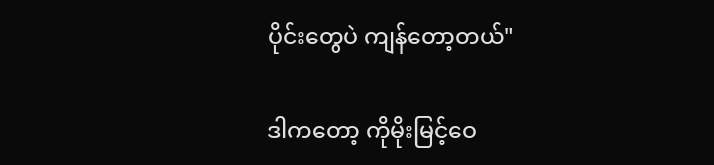ပိုင်းတွေပဲ ကျန်တော့တယ်"

ဒါကတော့ ကိုမိုးမြင့်ဝေ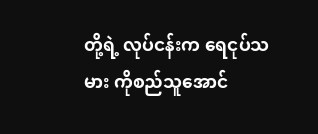တို့ရဲ့ လုပ်ငန်းက ရေငုပ်သမား ကိုစည်သူအောင်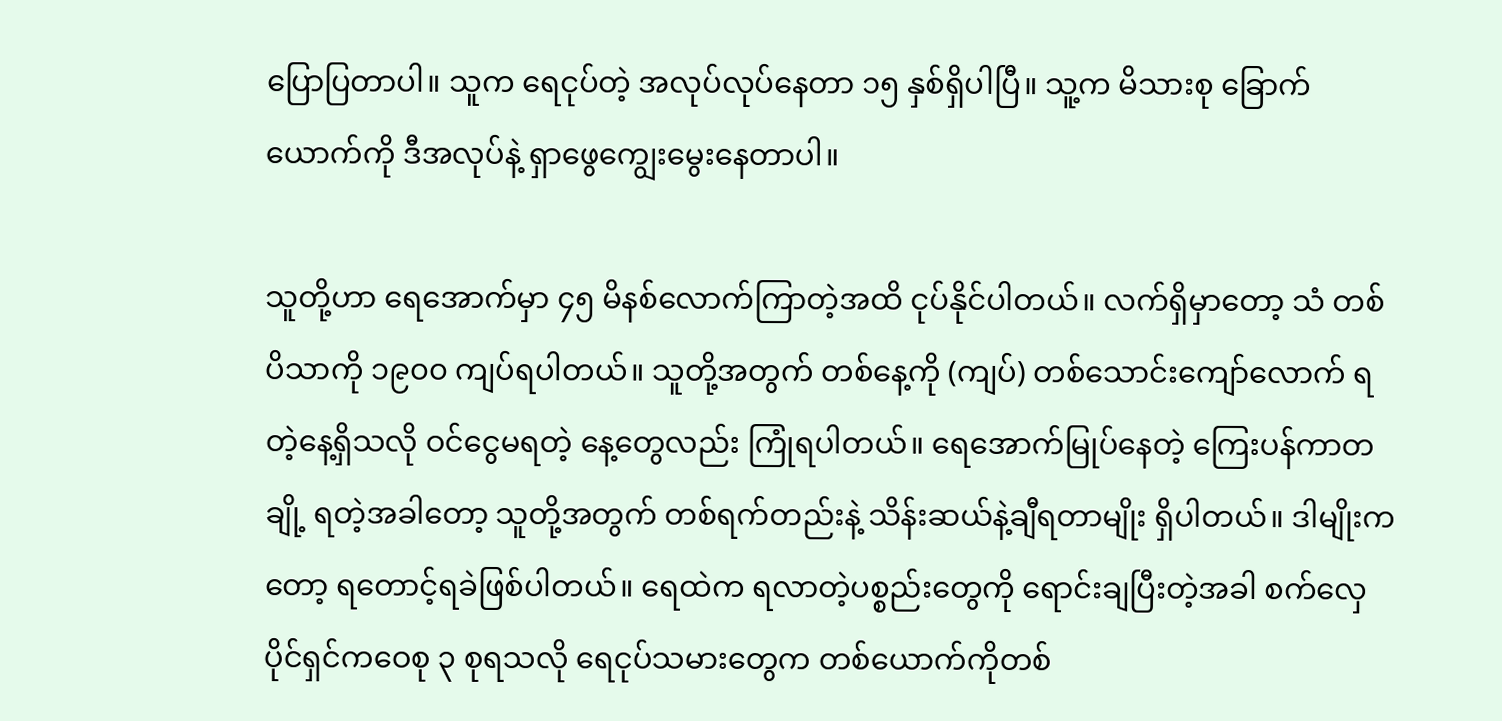ပြောပြတာပါ။ သူက ရေငုပ်တဲ့ အလုပ်လုပ်နေတာ ၁၅ နှစ်ရှိပါပြီ။ သူ့က မိသားစု ခြောက်ယောက်ကို ဒီအလုပ်နဲ့ ရှာဖွေကျွေးမွေးနေတာပါ။

သူတို့ဟာ ရေအောက်မှာ ၄၅ မိနစ်လောက်ကြာတဲ့အထိ ငုပ်နိုင်ပါတယ်။ လက်ရှိမှာတော့ သံ တစ်ပိသာကို ၁၉၀၀ ကျပ်ရပါတယ်။ သူတို့အတွက် တစ်နေ့ကို (ကျပ်) တစ်သောင်းကျော်လောက် ရတဲ့နေ့ရှိသလို ဝင်ငွေမရတဲ့ နေ့တွေလည်း ကြုံရပါတယ်။ ရေအောက်မြုပ်နေတဲ့ ကြေးပန်ကာတချို့ ရတဲ့အခါတော့ သူတို့အတွက် တစ်ရက်တည်းနဲ့ သိန်းဆယ်နဲ့ချီရတာမျိုး ရှိပါတယ်။ ဒါမျိုးကတော့ ရတောင့်ရခဲဖြစ်ပါတယ်။ ရေထဲက ရလာတဲ့ပစ္စည်းတွေကို ရောင်းချပြီးတဲ့အခါ စက်လှေပိုင်ရှင်ကဝေစု ၃ စုရသလို ရေငုပ်သမားတွေက တစ်ယောက်ကိုတစ်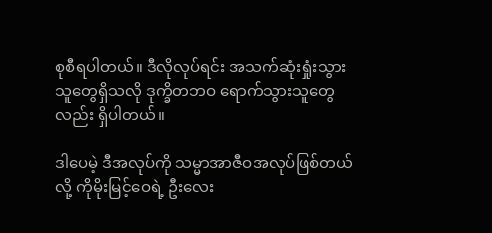စုစီရပါတယ်။ ဒီလိုလုပ်ရင်း အသက်ဆုံးရှုံးသွားသူတွေရှိသလို ဒုက္ခိတဘဝ ရောက်သွားသူတွေလည်း ရှိပါတယ်။

ဒါပေမဲ့ ဒီအလုပ်ကို သမ္မာအာဇီဝအလုပ်ဖြစ်တယ်လို့ ကိုမိုးမြင့်ဝေရဲ့ ဦးလေး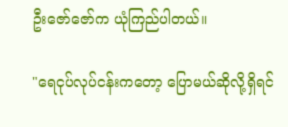ဦးဇော်ဇော်က ယုံကြည်ပါတယ်။

"ရေငုပ်လုပ်ငန်းကတော့ ပြောမယ်ဆိုလို့ရှိရင်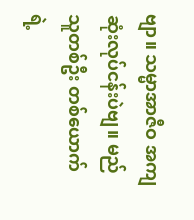ဗျာ။ သမ္မာအာဇီဝ အကျဆုံးလုပ်ငန်းပဲဗျ။ မည်သူတစ်ဦး တစ်ယောက်ရဲ့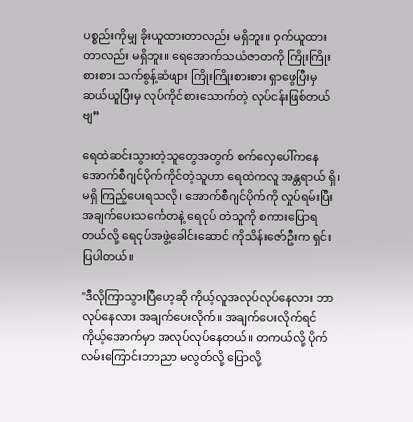ပစ္စည်းကိုမျှ ခိုးယူထားတာလည်း မရှိဘူး။ ဝှက်ယူထားတာလည်း မရှိဘူး။ ရေအောက်သယံဇာတကို ကြိုးကြိုးစားစား သက်စွန့်ဆံဖျား ကြိုးကြိုးစားစား ရှာဖွေပြီးမှ ဆယ်ယူပြီးမှ လုပ်ကိုင်စားသောက်တဲ့ လုပ်ငန်းဖြစ်တယ်ဗျ”

ရေထဲဆင်းသွားတဲ့သူတွေအတွက် စက်လှေပေါ်ကနေ အောက်စီဂျင်ပိုက်ကိုင်တဲ့သူဟာ ရေထဲကလူ အန္တရာယ် ရှိ၊ မရှိ ကြည့်ပေးရသလို၊ အောက်စီဂျင်ပိုက်ကို လှုပ်ရမ်းပြီး အချက်ပေးသင်္ကေတနဲ့ ရေငုပ် တဲသူကို စကားပြောရတယ်လို့ ရေငုပ်အဖွဲ့ခေါင်းဆောင် ကိုသိန်းဇော်ဦးက ရှင်းပြပါတယ်။

"ဒီလိုကြာသွားပြီဟေ့ဆို ကိုယ့်လူအလုပ်လုပ်နေလား ဘာလုပ်နေလား အချက်ပေးလိုက်။ အချက်ပေးလိုက်ရင် ကိုယ့်အောက်မှာ အလုပ်လုပ်နေတယ်။ တကယ်လို့ ပိုက်လမ်းကြောင်းဘာညာ မလွတ်လို့ ပြောလို့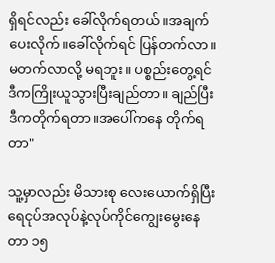ရှိရင်လည်း ခေါ်လိုက်ရတယ်။အချက်ပေးလိုက်။ခေါ်လိုက်ရင် ပြန်တက်လာ။ မတက်လာလို့ မရဘူး။ ပစ္စည်းတွေ့ရင် ဒီကကြိုးယူသွားပြီးချည်တာ။ ချည်ပြီး ဒီကတိုက်ရတာ။အပေါ်ကနေ တိုက်ရတာ"

သူ့မှာလည်း မိသားစု လေးယောက်ရှိပြီး ရေငုပ်အလုပ်နဲ့လုပ်ကိုင်ကျွေးမွေးနေတာ ၁၅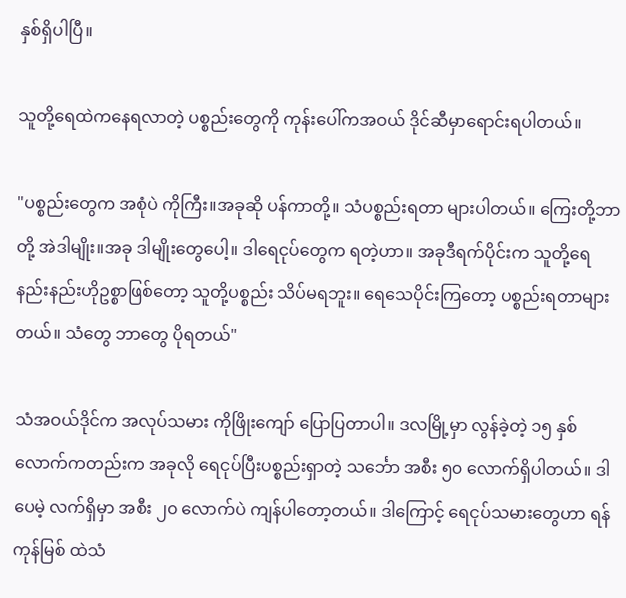နှစ်ရှိပါပြီ။

သူတို့ရေထဲကနေရလာတဲ့ ပစ္စည်းတွေကို ကုန်းပေါ်ကအဝယ် ဒိုင်ဆီမှာရောင်းရပါတယ်။

"ပစ္စည်းတွေက အစုံပဲ ကိုကြီး။အခုဆို ပန်ကာတို့။ သံပစ္စည်းရတာ များပါတယ်။ ကြေးတို့ဘာတို့ အဲဒါမျိုး။အခု ဒါမျိုးတွေပေါ့။ ဒါရေငုပ်တွေက ရတဲ့ဟာ။ အခုဒီရက်ပိုင်းက သူတို့ရေ နည်းနည်းဟိုဥစ္စာဖြစ်တော့ သူတို့ပစ္စည်း သိပ်မရဘူး။ ရေသေပိုင်းကြတော့ ပစ္စည်းရတာများတယ်။ သံတွေ ဘာတွေ ပိုရတယ်"

သံအဝယ်ဒိုင်က အလုပ်သမား ကိုဖြိုးကျော် ပြောပြတာပါ။ ဒလမြို့မှာ လွန်ခဲ့တဲ့ ၁၅ နှစ်လောက်ကတည်းက အခုလို ရေငုပ်ပြီးပစ္စည်းရှာတဲ့ သင်္ဘော အစီး ၅၀ လောက်ရှိပါတယ်။ ဒါပေမဲ့ လက်ရှိမှာ အစီး ၂၀ လောက်ပဲ ကျန်ပါတော့တယ်။ ဒါကြောင့် ရေငုပ်သမားတွေဟာ ရန်ကုန်မြစ် ထဲသံ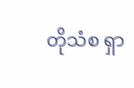တိုသံစ ရှာ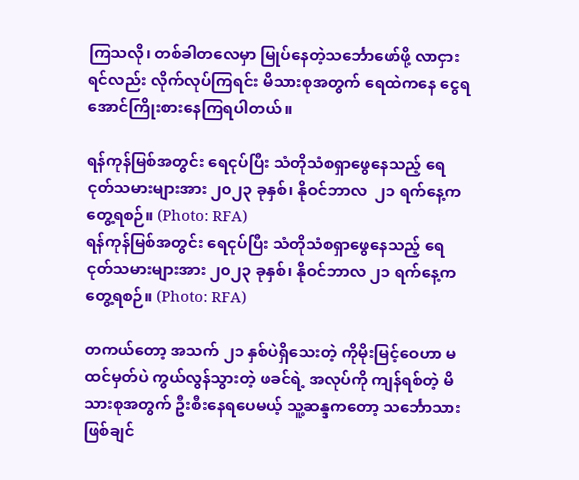ကြသလို၊ တစ်ခါတလေမှာ မြုပ်နေတဲ့သင်္ဘောဖော်ဖို့ လာငှားရင်လည်း လိုက်လုပ်ကြရင်း မိသားစုအတွက် ရေထဲကနေ ငွေရအောင်ကြိုးစားနေကြရပါတယ်။

ရန်ကုန်မြစ်အတွင်း ရေငုပ်ပြီး သံတိုသံစရှာဖွေနေသည့် ရေငုတ်သမားများအား ၂၀၂၃ ခုနှစ်၊ နိုဝင်ဘာလ  ၂၁ ရက်နေ့က တွေ့ရစဉ်။ (Photo: RFA)
ရန်ကုန်မြစ်အတွင်း ရေငုပ်ပြီး သံတိုသံစရှာဖွေနေသည့် ရေငုတ်သမားများအား ၂၀၂၃ ခုနှစ်၊ နိုဝင်ဘာလ ၂၁ ရက်နေ့က တွေ့ရစဉ်။ (Photo: RFA)

တကယ်တော့ အသက် ၂၁ နှစ်ပဲရှိသေးတဲ့ ကိုမိုးမြင့်ဝေဟာ မထင်မှတ်ပဲ ကွယ်လွန်သွားတဲ့ ဖခင်ရဲ့ အလုပ်ကို ကျန်ရစ်တဲ့ မိသားစုအတွက် ဦးစီးနေရပေမယ့် သူ့ဆန္ဒကတော့ သင်္ဘောသားဖြစ်ချင်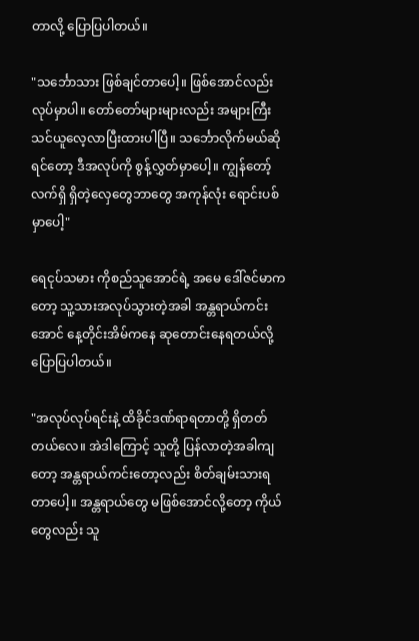တာလို့ ပြောပြပါတယ်။

"သင်္ဘောသား ဖြစ်ချင်တာပေါ့။ ဖြစ်အောင်လည်း လုပ်မှာပါ။ တော်တော်များများလည်း အများကြီး သင်ယူလေ့လာပြီးထားပါပြီ။ သင်္ဘောလိုက်မယ်ဆိုရင်တော့ ဒီအလုပ်ကို စွန့်လွှတ်မှာပေါ့။ ကျွန်တော့် လက်ရှိ ရှိတဲ့လှေတွေဘာတွေ အကုန်လုံး ရောင်းပစ်မှာပေါ့"

ရေငုပ်သမား ကိုစည်သူအောင်ရဲ့ အမေ ဒေါ်ဇင်မာကတော့ သူ့သားအလုပ်သွားတဲ့အခါ အန္တရာယ်ကင်းအောင် နေ့တိုင်းအိမ်ကနေ ဆုတောင်းနေရတယ်လို့ ပြောပြပါတယ်။

"အလုပ်လုပ်ရင်းနဲ့ ထိခိုင်ဒဏ်ရာရတာတို့ ရှိတတ်တယ်လေ။ အဲဒါကြောင့် သူတို့ ပြန်လာတဲ့အခါကျတော့ အန္တရာယ်ကင်းတော့လည်း စိတ်ချမ်းသားရတာပေါ့။ အန္တရာယ်တွေ မဖြစ်အောင်လို့တော့ ကိုယ်တွေလည်း သူ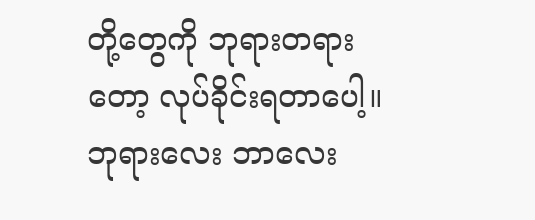တို့တွေကို ဘုရားတရားတော့ လုပ်ခိုင်းရတာပေါ့။ ဘုရားလေး ဘာလေး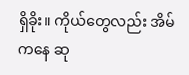ရှိခိုး။ ကိုယ်တွေလည်း အိမ်ကနေ ဆု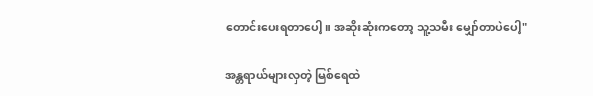တောင်းပေးရတာပေါ့။ အဆိုးဆုံးကတော့ သူ့သမီး မျှော်တာပဲပေါ့"

အန္တရာယ်များလှတဲ့ မြစ်ရေထဲ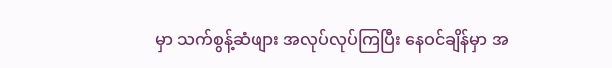မှာ သက်စွန့်ဆံဖျား အလုပ်လုပ်ကြပြီး နေဝင်ချိန်မှာ အ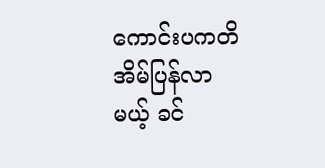ကောင်းပကတိ အိမ်ပြန်လာမယ့် ခင်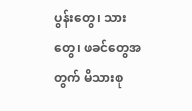ပွန်းတွေ၊ သားတွေ၊ ဖခင်တွေအတွက် မိသားစု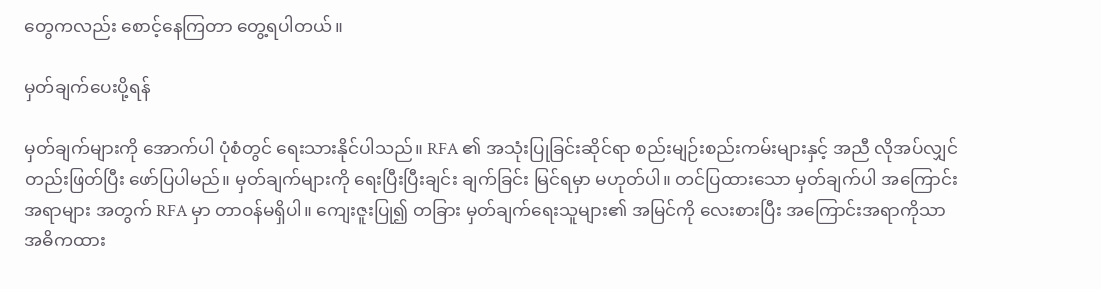တွေကလည်း စောင့်နေကြတာ တွေ့ရပါတယ်။

မှတ်ချက်ပေးပို့ရန်

မှတ်ချက်များကို အောက်ပါ ပုံစံတွင် ရေးသားနိုင်ပါသည်။ RFA ၏ အသုံးပြုခြင်းဆိုင်ရာ စည်းမျဉ်းစည်းကမ်းများနှင့် အညီ လိုအပ်လျှင် တည်းဖြတ်ပြီး ဖော်ပြပါမည်။ မှတ်ချက်များကို ရေးပြီးပြီးချင်း ချက်ခြင်း မြင်ရမှာ မဟုတ်ပါ။ တင်ပြထားသော မှတ်ချက်ပါ အကြောင်းအရာများ အတွက် RFA မှာ တာဝန်မရှိပါ။ ကျေးဇူးပြု၍ တခြား မှတ်ချက်ရေးသူများ၏ အမြင်ကို လေးစားပြီး အကြောင်းအရာကိုသာ အဓိကထား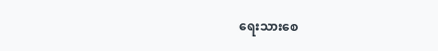ရေးသားစေ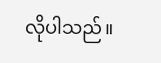လိုပါသည်။